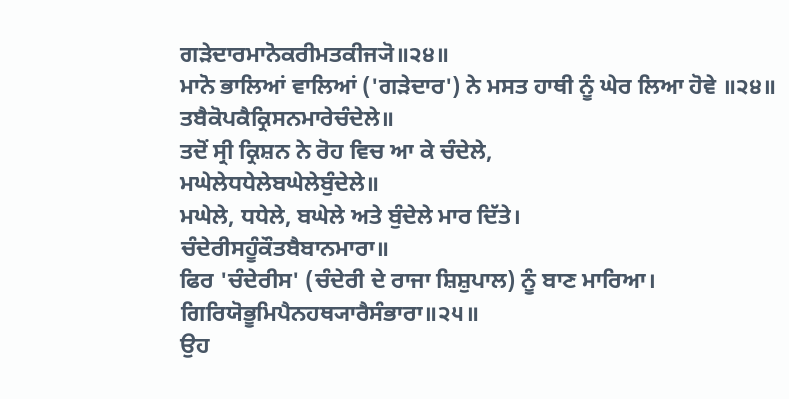ਗੜੇਦਾਰਮਾਨੋਕਰੀਮਤਕੀਜ੍ਯੋ॥੨੪॥
ਮਾਨੋ ਭਾਲਿਆਂ ਵਾਲਿਆਂ ('ਗੜੇਦਾਰ') ਨੇ ਮਸਤ ਹਾਥੀ ਨੂੰ ਘੇਰ ਲਿਆ ਹੋਵੇ ॥੨੪॥
ਤਬੈਕੋਪਕੈਕ੍ਰਿਸਨਮਾਰੇਚੰਦੇਲੇ॥
ਤਦੋਂ ਸ੍ਰੀ ਕ੍ਰਿਸ਼ਨ ਨੇ ਰੋਹ ਵਿਚ ਆ ਕੇ ਚੰਦੇਲੇ,
ਮਘੇਲੇਧਧੇਲੇਬਘੇਲੇਬੁੰਦੇਲੇ॥
ਮਘੇਲੇ, ਧਧੇਲੇ, ਬਘੇਲੇ ਅਤੇ ਬੁੰਦੇਲੇ ਮਾਰ ਦਿੱਤੇ।
ਚੰਦੇਰੀਸਹੂੰਕੌਤਬੈਬਾਨਮਾਰਾ॥
ਫਿਰ 'ਚੰਦੇਰੀਸ' (ਚੰਦੇਰੀ ਦੇ ਰਾਜਾ ਸ਼ਿਸ਼ੁਪਾਲ) ਨੂੰ ਬਾਣ ਮਾਰਿਆ।
ਗਿਰਿਯੋਭੂਮਿਪੈਨਹਥ੍ਯਾਰੈਸੰਭਾਰਾ॥੨੫॥
ਉਹ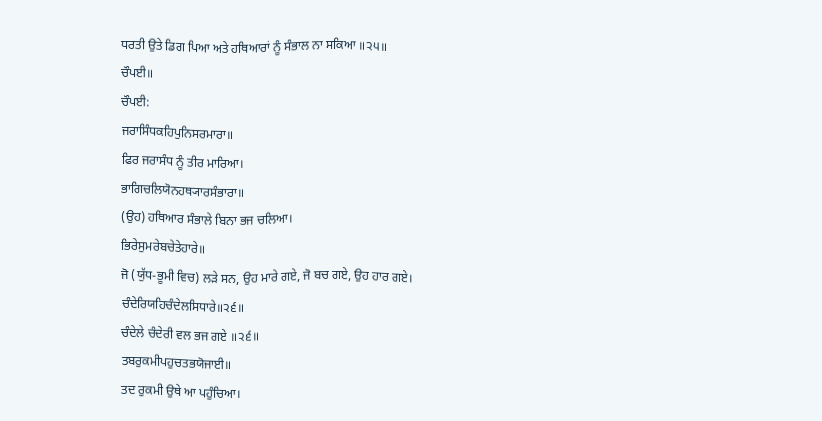ਧਰਤੀ ਉਤੇ ਡਿਗ ਪਿਆ ਅਤੇ ਹਥਿਆਰਾਂ ਨੂੰ ਸੰਭਾਲ ਨਾ ਸਕਿਆ ॥੨੫॥
ਚੌਪਈ॥
ਚੌਪਈ:
ਜਰਾਸਿੰਧਕਹਿਪੁਨਿਸਰਮਾਰਾ॥
ਫਿਰ ਜਰਾਸੰਧ ਨੂੰ ਤੀਰ ਮਾਰਿਆ।
ਭਾਗਿਚਲਿਯੋਨਹਥ੍ਯਾਰਸੰਭਾਰਾ॥
(ਉਹ) ਹਥਿਆਰ ਸੰਭਾਲੇ ਬਿਨਾ ਭਜ ਚਲਿਆ।
ਭਿਰੇਸੁਮਰੇਬਚੇਤੇਹਾਰੇ॥
ਜੋ (ਯੁੱਧ-ਭੂਮੀ ਵਿਚ) ਲੜੇ ਸਨ, ਉਹ ਮਾਰੇ ਗਏ, ਜੋ ਬਚ ਗਏ, ਉਹ ਹਾਰ ਗਏ।
ਚੰਦੇਰਿਯਹਿਚੰਦੇਲਸਿਧਾਰੇ॥੨੬॥
ਚੰਦੇਲੇ ਚੰਦੇਰੀ ਵਲ ਭਜ ਗਏ ॥੨੬॥
ਤਬਰੁਕਮੀਪਹੁਚਤਭਯੋਜਾਈ॥
ਤਦ ਰੁਕਮੀ ਉਥੇ ਆ ਪਹੁੰਚਿਆ।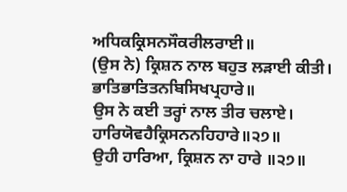ਅਧਿਕਕ੍ਰਿਸਨਸੌਕਰੀਲਰਾਈ॥
(ਉਸ ਨੇ) ਕ੍ਰਿਸ਼ਨ ਨਾਲ ਬਹੁਤ ਲੜਾਈ ਕੀਤੀ।
ਭਾਤਿਭਾਤਿਤਨਬਿਸਿਖਪ੍ਰਹਾਰੇ॥
ਉਸ ਨੇ ਕਈ ਤਰ੍ਹਾਂ ਨਾਲ ਤੀਰ ਚਲਾਏ।
ਹਾਰਿਯੋਵਹੈਕ੍ਰਿਸਨਨਹਿਹਾਰੇ॥੨੭॥
ਉਹੀ ਹਾਰਿਆ, ਕ੍ਰਿਸ਼ਨ ਨਾ ਹਾਰੇ ॥੨੭॥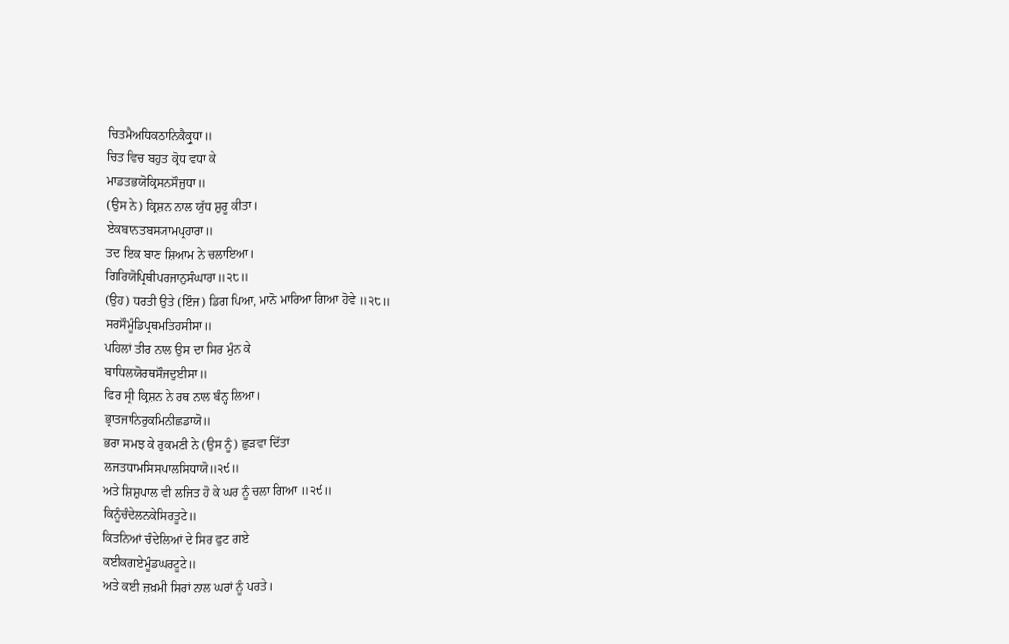ਚਿਤਮੈਅਧਿਕਠਾਨਿਕੈਕ੍ਰੁਧਾ॥
ਚਿਤ ਵਿਚ ਬਹੁਤ ਕ੍ਰੋਧ ਵਧਾ ਕੇ
ਮਾਡਤਭਯੋਕ੍ਰਿਸਨਸੌਜੁਧਾ॥
(ਉਸ ਨੇ) ਕ੍ਰਿਸ਼ਨ ਨਾਲ ਯੁੱਧ ਸ਼ੁਰੂ ਕੀਤਾ।
ਏਕਬਾਨਤਬਸ੍ਯਾਮਪ੍ਰਹਾਰਾ॥
ਤਦ ਇਕ ਬਾਣ ਸ਼ਿਆਮ ਨੇ ਚਲਾਇਆ।
ਗਿਰਿਯੋਪ੍ਰਿਥੀਪਰਜਾਨੁਸੰਘਾਰਾ॥੨੮॥
(ਉਹ) ਧਰਤੀ ਉਤੇ (ਇੰਜ) ਡਿਗ ਪਿਆ, ਮਾਨੋ ਮਾਰਿਆ ਗਿਆ ਹੋਵੇ ॥੨੮॥
ਸਰਸੌਮੂੰਡਿਪ੍ਰਥਮਤਿਹਸੀਸਾ॥
ਪਹਿਲਾਂ ਤੀਰ ਨਾਲ ਉਸ ਦਾ ਸਿਰ ਮੁੰਨ ਕੇ
ਬਾਧਿਲਯੋਰਥਸੌਜਦੁਈਸਾ॥
ਫਿਰ ਸ੍ਰੀ ਕ੍ਰਿਸ਼ਨ ਨੇ ਰਥ ਨਾਲ ਬੰਨ੍ਹ ਲਿਆ।
ਭ੍ਰਾਤਜਾਨਿਰੁਕਮਿਨੀਛਡਾਯੋ॥
ਭਰਾ ਸਮਝ ਕੇ ਰੁਕਮਣੀ ਨੇ (ਉਸ ਨੂੰ) ਛੁੜਵਾ ਦਿੱਤਾ
ਲਜਤਧਾਮਸਿਸਪਾਲਸਿਧਾਯੋ॥੨੯॥
ਅਤੇ ਸ਼ਿਸ਼ੁਪਾਲ ਵੀ ਲਜਿਤ ਹੋ ਕੇ ਘਰ ਨੂੰ ਚਲਾ ਗਿਆ ॥੨੯॥
ਕਿਨੂੰਚੰਦੇਲਨਕੇਸਿਰਤੂਟੇ॥
ਕਿਤਨਿਆਂ ਚੰਦੇਲਿਆਂ ਦੇ ਸਿਰ ਫੁਟ ਗਏ
ਕਈਕਗਏਮੂੰਡਘਰਟੂਟੇ॥
ਅਤੇ ਕਈ ਜ਼ਖ਼ਮੀ ਸਿਰਾਂ ਨਾਲ ਘਰਾਂ ਨੂੰ ਪਰਤੇ।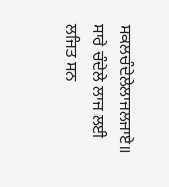ਸਕਲਚੰਦੇਲੇਲਾਜਲਜਾਏ॥
ਸਾਰੇ ਚੰਦੇਲੇ ਲਾਜ ਲਈ ਲਜਿਤ ਸਨ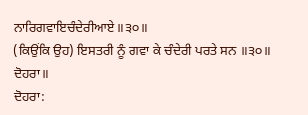ਨਾਰਿਗਵਾਇਚੰਦੇਰੀਆਏ॥੩੦॥
(ਕਿਉਂਕਿ ਉਹ) ਇਸਤਰੀ ਨੂੰ ਗਵਾ ਕੇ ਚੰਦੇਰੀ ਪਰਤੇ ਸਨ ॥੩੦॥
ਦੋਹਰਾ॥
ਦੋਹਰਾ: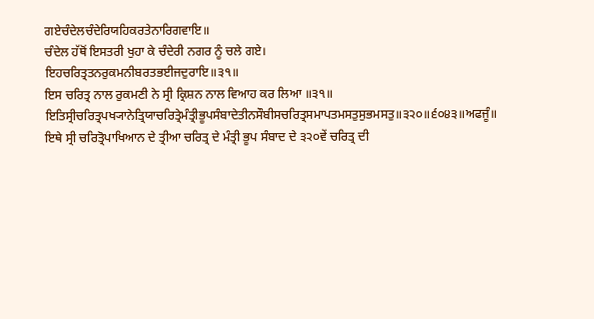ਗਏਚੰਦੇਲਚੰਦੇਰਿਯਹਿਕਰਤੇਨਾਰਿਗਵਾਇ॥
ਚੰਦੇਲ ਹੱਥੋਂ ਇਸਤਰੀ ਖੁਹਾ ਕੇ ਚੰਦੇਰੀ ਨਗਰ ਨੂੰ ਚਲੇ ਗਏ।
ਇਹਚਰਿਤ੍ਰਤਨਰੁਕਮਨੀਬਰਤਭਈਜਦੁਰਾਇ॥੩੧॥
ਇਸ ਚਰਿਤ੍ਰ ਨਾਲ ਰੁਕਮਣੀ ਨੇ ਸ੍ਰੀ ਕ੍ਰਿਸ਼ਨ ਨਾਲ ਵਿਆਹ ਕਰ ਲਿਆ ॥੩੧॥
ਇਤਿਸ੍ਰੀਚਰਿਤ੍ਰਪਖ੍ਯਾਨੇਤ੍ਰਿਯਾਚਰਿਤ੍ਰੇਮੰਤ੍ਰੀਭੂਪਸੰਬਾਦੇਤੀਨਸੌਬੀਸਚਰਿਤ੍ਰਸਮਾਪਤਮਸਤੁਸੁਭਮਸਤੁ॥੩੨੦॥੬੦੪੩॥ਅਫਜੂੰ॥
ਇਥੇ ਸ੍ਰੀ ਚਰਿਤ੍ਰੋਪਾਖਿਆਨ ਦੇ ਤ੍ਰੀਆ ਚਰਿਤ੍ਰ ਦੇ ਮੰਤ੍ਰੀ ਭੂਪ ਸੰਬਾਦ ਦੇ ੩੨੦ਵੇਂ ਚਰਿਤ੍ਰ ਦੀ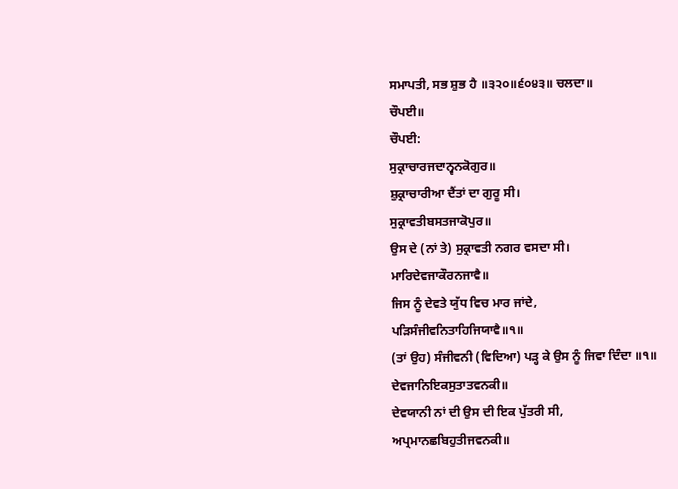ਸਮਾਪਤੀ, ਸਭ ਸ਼ੁਭ ਹੈ ॥੩੨੦॥੬੦੪੩॥ ਚਲਦਾ॥
ਚੌਪਈ॥
ਚੌਪਈ:
ਸੁਕ੍ਰਾਚਾਰਜਦਾਨ੍ਵਨਕੋਗੁਰ॥
ਸ਼ੁਕ੍ਰਾਚਾਰੀਆ ਦੈਂਤਾਂ ਦਾ ਗੁਰੂ ਸੀ।
ਸੁਕ੍ਰਾਵਤੀਬਸਤਜਾਕੋਪੁਰ॥
ਉਸ ਦੇ (ਨਾਂ ਤੇ) ਸੁਕ੍ਰਾਵਤੀ ਨਗਰ ਵਸਦਾ ਸੀ।
ਮਾਰਿਦੇਵਜਾਕੌਰਨਜਾਵੈ॥
ਜਿਸ ਨੂੰ ਦੇਵਤੇ ਯੁੱਧ ਵਿਚ ਮਾਰ ਜਾਂਦੇ,
ਪੜਿਸੰਜੀਵਨਿਤਾਹਿਜਿਯਾਵੈ॥੧॥
(ਤਾਂ ਉਹ) ਸੰਜੀਵਨੀ (ਵਿਦਿਆ) ਪੜ੍ਹ ਕੇ ਉਸ ਨੂੰ ਜਿਵਾ ਦਿੰਦਾ ॥੧॥
ਦੇਵਜਾਨਿਇਕਸੁਤਾਤਵਨਕੀ॥
ਦੇਵਯਾਨੀ ਨਾਂ ਦੀ ਉਸ ਦੀ ਇਕ ਪੁੱਤਰੀ ਸੀ,
ਅਪ੍ਰਮਾਨਛਬਿਹੁਤੀਜਵਨਕੀ॥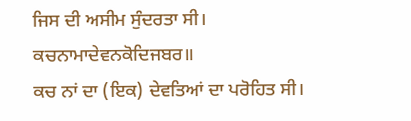ਜਿਸ ਦੀ ਅਸੀਮ ਸੁੰਦਰਤਾ ਸੀ।
ਕਚਨਾਮਾਦੇਵਨਕੋਦਿਜਬਰ॥
ਕਚ ਨਾਂ ਦਾ (ਇਕ) ਦੇਵਤਿਆਂ ਦਾ ਪਰੋਹਿਤ ਸੀ।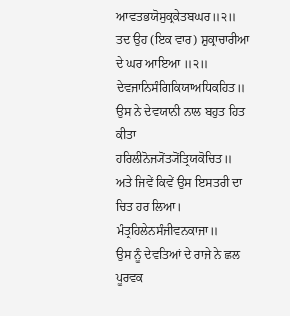ਆਵਤਭਯੋਸੁਕ੍ਰਕੇਤਬਘਰ॥੨॥
ਤਦ ਉਹ (ਇਕ ਵਾਰ) ਸ਼ੁਕ੍ਰਾਚਾਰੀਆ ਦੇ ਘਰ ਆਇਆ ॥੨॥
ਦੇਵਜਾਨਿਸੰਗਿਕਿਯਾਅਧਿਕਹਿਤ॥
ਉਸ ਨੇ ਦੇਵਯਾਨੀ ਨਾਲ ਬਹੁਤ ਹਿਤ ਕੀਤਾ
ਹਰਿਲੀਨੋਜ੍ਯੋਂਤ੍ਯੋਂਤ੍ਰਿਯਕੋਚਿਤ॥
ਅਤੇ ਜਿਵੇਂ ਕਿਵੇਂ ਉਸ ਇਸਤਰੀ ਦਾ ਚਿਤ ਹਰ ਲਿਆ।
ਮੰਤ੍ਰਹਿਲੇਨਸੰਜੀਵਨਕਾਜਾ॥
ਉਸ ਨੂੰ ਦੇਵਤਿਆਂ ਦੇ ਰਾਜੇ ਨੇ ਛਲ ਪੂਰਵਕ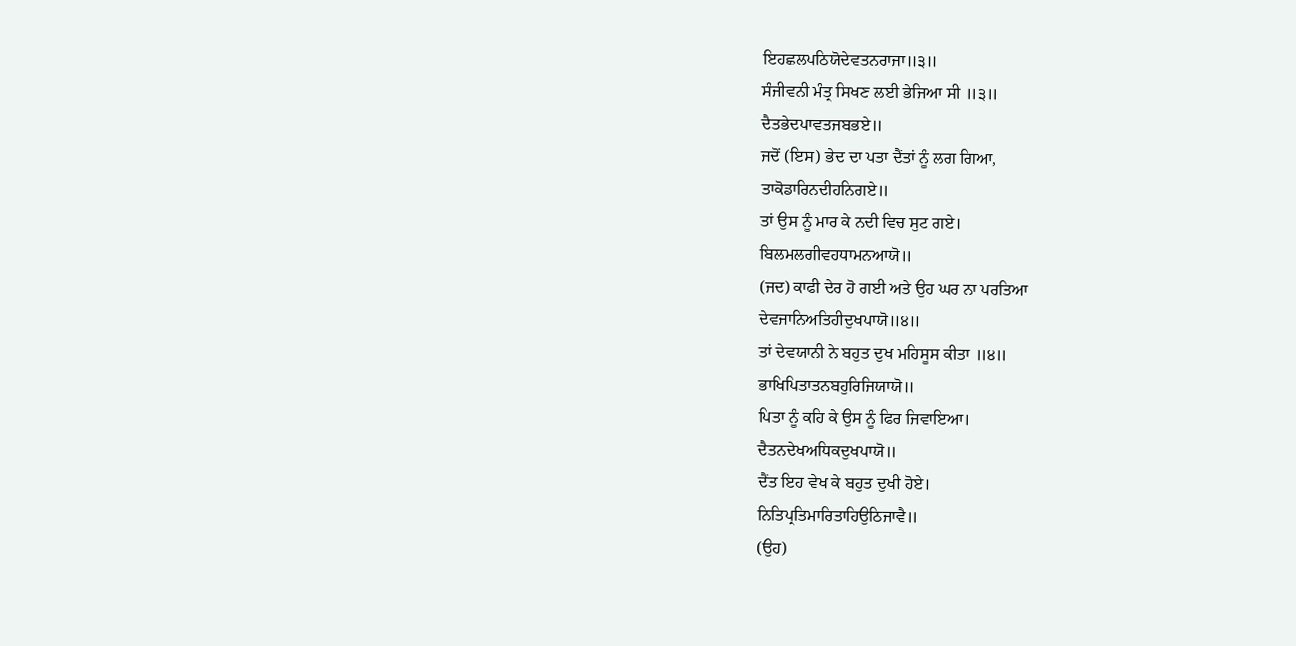ਇਹਛਲਪਠਿਯੋਦੇਵਤਨਰਾਜਾ॥੩॥
ਸੰਜੀਵਨੀ ਮੰਤ੍ਰ ਸਿਖਣ ਲਈ ਭੇਜਿਆ ਸੀ ॥੩॥
ਦੈਤਭੇਦਪਾਵਤਜਬਭਏ॥
ਜਦੋਂ (ਇਸ) ਭੇਦ ਦਾ ਪਤਾ ਦੈਂਤਾਂ ਨੂੰ ਲਗ ਗਿਆ,
ਤਾਕੋਡਾਰਿਨਦੀਹਨਿਗਏ॥
ਤਾਂ ਉਸ ਨੂੰ ਮਾਰ ਕੇ ਨਦੀ ਵਿਚ ਸੁਟ ਗਏ।
ਬਿਲਮਲਗੀਵਹਧਾਮਨਆਯੋ॥
(ਜਦ) ਕਾਫੀ ਦੇਰ ਹੋ ਗਈ ਅਤੇ ਉਹ ਘਰ ਨਾ ਪਰਤਿਆ
ਦੇਵਜਾਨਿਅਤਿਹੀਦੁਖਪਾਯੋ॥੪॥
ਤਾਂ ਦੇਵਯਾਨੀ ਨੇ ਬਹੁਤ ਦੁਖ ਮਹਿਸੂਸ ਕੀਤਾ ॥੪॥
ਭਾਖਿਪਿਤਾਤਨਬਹੁਰਿਜਿਯਾਯੋ॥
ਪਿਤਾ ਨੂੰ ਕਹਿ ਕੇ ਉਸ ਨੂੰ ਫਿਰ ਜਿਵਾਇਆ।
ਦੈਤਨਦੇਖਅਧਿਕਦੁਖਪਾਯੋ॥
ਦੈਂਤ ਇਹ ਵੇਖ ਕੇ ਬਹੁਤ ਦੁਖੀ ਹੋਏ।
ਨਿਤਿਪ੍ਰਤਿਮਾਰਿਤਾਹਿਉਠਿਜਾਵੈ॥
(ਉਹ)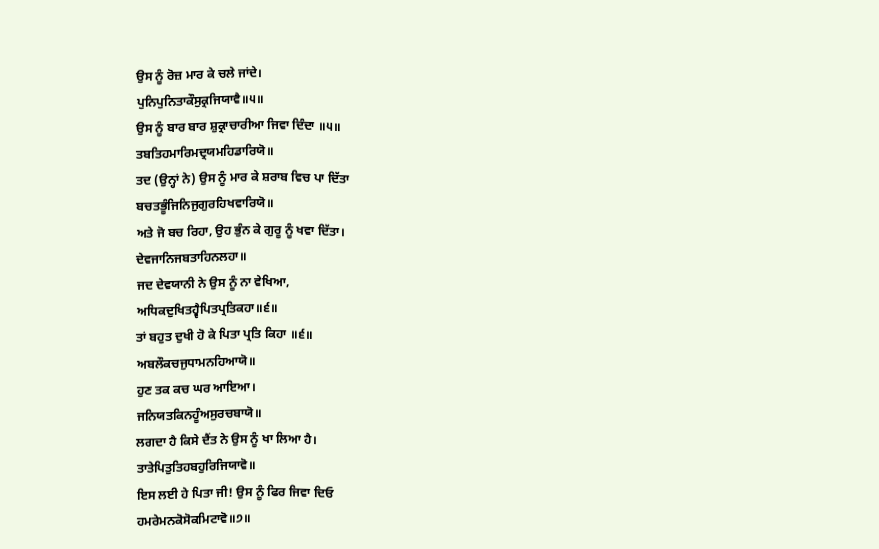ਉਸ ਨੂੰ ਰੋਜ਼ ਮਾਰ ਕੇ ਚਲੇ ਜਾਂਦੇ।
ਪੁਨਿਪੁਨਿਤਾਕੌਸੁਕ੍ਰਜਿਯਾਵੈ॥੫॥
ਉਸ ਨੂੰ ਬਾਰ ਬਾਰ ਸ਼ੁਕ੍ਰਾਚਾਰੀਆ ਜਿਵਾ ਦਿੰਦਾ ॥੫॥
ਤਬਤਿਹਮਾਰਿਮਦ੍ਰਯਮਹਿਡਾਰਿਯੋ॥
ਤਦ (ਉਨ੍ਹਾਂ ਨੇ) ਉਸ ਨੂੰ ਮਾਰ ਕੇ ਸ਼ਰਾਬ ਵਿਚ ਪਾ ਦਿੱਤਾ
ਬਚਤਭੂੰਜਿਨਿਜੁਗੁਰਹਿਖਵਾਰਿਯੋ॥
ਅਤੇ ਜੋ ਬਚ ਰਿਹਾ, ਉਹ ਭੁੰਨ ਕੇ ਗੁਰੂ ਨੂੰ ਖਵਾ ਦਿੱਤਾ।
ਦੇਵਜਾਨਿਜਬਤਾਹਿਨਲਹਾ॥
ਜਦ ਦੇਵਯਾਨੀ ਨੇ ਉਸ ਨੂੰ ਨਾ ਵੇਖਿਆ,
ਅਧਿਕਦੁਖਿਤਹ੍ਵੈਪਿਤਪ੍ਰਤਿਕਹਾ॥੬॥
ਤਾਂ ਬਹੁਤ ਦੁਖੀ ਹੋ ਕੇ ਪਿਤਾ ਪ੍ਰਤਿ ਕਿਹਾ ॥੬॥
ਅਬਲੌਕਚਜੁਧਾਮਨਹਿਆਯੋ॥
ਹੁਣ ਤਕ ਕਚ ਘਰ ਆਇਆ।
ਜਨਿਯਤਕਿਨਹੂੰਅਸੁਰਚਬਾਯੋ॥
ਲਗਦਾ ਹੈ ਕਿਸੇ ਦੈਂਤ ਨੇ ਉਸ ਨੂੰ ਖਾ ਲਿਆ ਹੈ।
ਤਾਤੇਪਿਤੁਤਿਹਬਹੁਰਿਜਿਯਾਵੋ॥
ਇਸ ਲਈ ਹੇ ਪਿਤਾ ਜੀ! ਉਸ ਨੂੰ ਫਿਰ ਜਿਵਾ ਦਿਓ
ਹਮਰੇਮਨਕੋਸੋਕਮਿਟਾਵੋ॥੭॥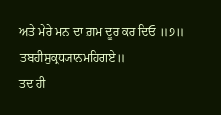ਅਤੇ ਮੇਰੇ ਮਨ ਦਾ ਗ਼ਮ ਦੂਰ ਕਰ ਦਿਓ ॥੭॥
ਤਬਹੀਸੁਕ੍ਰਧ੍ਯਾਨਮਹਿਗਏ॥
ਤਦ ਹੀ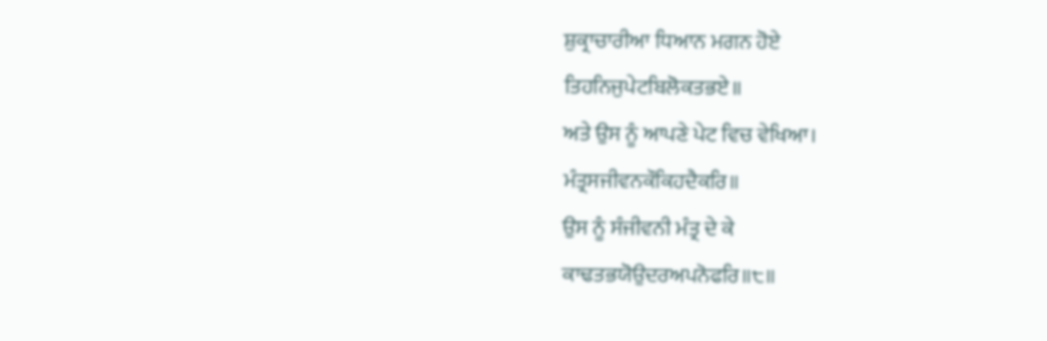ਸ਼ੁਕ੍ਰਾਚਾਰੀਆ ਧਿਆਨ ਮਗਨ ਹੋਏ
ਤਿਹਨਿਜੁਪੇਟਬਿਲੋਕਤਭਏ॥
ਅਤੇ ਉਸ ਨੂੰ ਆਪਣੇ ਪੇਟ ਵਿਚ ਵੇਖਿਆ।
ਮੰਤ੍ਰਸਜੀਵਨਕੌਕਿਹਦੈਕਰਿ॥
ਉਸ ਨੂੰ ਸੰਜੀਵਨੀ ਮੰਤ੍ਰ ਦੇ ਕੇ
ਕਾਢਤਭਯੋਉਦਰਅਪਨੋਫਰਿ॥੮॥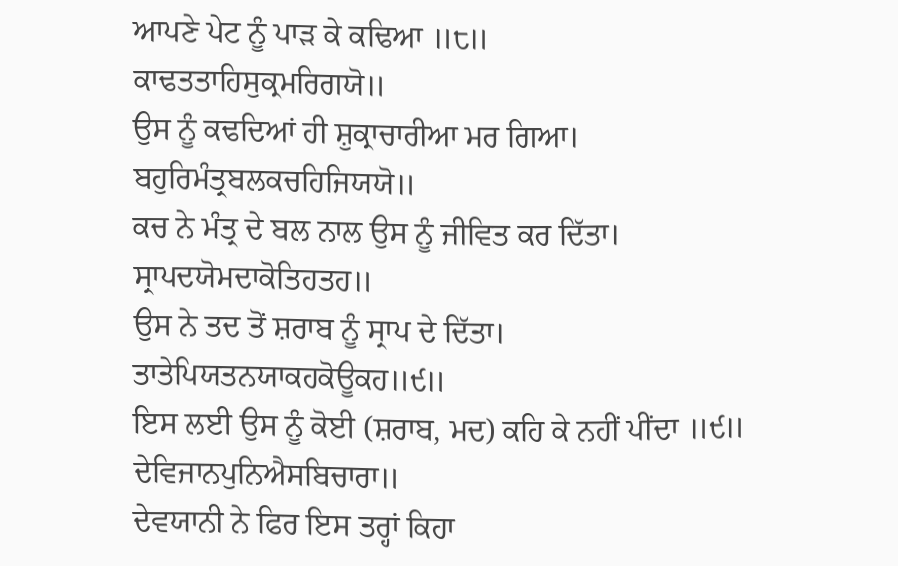ਆਪਣੇ ਪੇਟ ਨੂੰ ਪਾੜ ਕੇ ਕਢਿਆ ॥੮॥
ਕਾਢਤਤਾਹਿਸੁਕ੍ਰਮਰਿਗਯੋ॥
ਉਸ ਨੂੰ ਕਢਦਿਆਂ ਹੀ ਸ਼ੁਕ੍ਰਾਚਾਰੀਆ ਮਰ ਗਿਆ।
ਬਹੁਰਿਮੰਤ੍ਰਬਲਕਚਹਿਜਿਯਯੋ॥
ਕਚ ਨੇ ਮੰਤ੍ਰ ਦੇ ਬਲ ਨਾਲ ਉਸ ਨੂੰ ਜੀਵਿਤ ਕਰ ਦਿੱਤਾ।
ਸ੍ਰਾਪਦਯੋਮਦਾਕੋਤਿਹਤਹ॥
ਉਸ ਨੇ ਤਦ ਤੋਂ ਸ਼ਰਾਬ ਨੂੰ ਸ੍ਰਾਪ ਦੇ ਦਿੱਤਾ।
ਤਾਤੇਪਿਯਤਨਯਾਕਹਕੋਊਕਹ॥੯॥
ਇਸ ਲਈ ਉਸ ਨੂੰ ਕੋਈ (ਸ਼ਰਾਬ, ਮਦ) ਕਹਿ ਕੇ ਨਹੀਂ ਪੀਂਦਾ ॥੯॥
ਦੇਵਿਜਾਨਪੁਨਿਐਸਬਿਚਾਰਾ॥
ਦੇਵਯਾਨੀ ਨੇ ਫਿਰ ਇਸ ਤਰ੍ਹਾਂ ਕਿਹਾ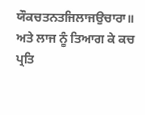ਯੌਕਚਤਨਤਜਿਲਾਜਉਚਾਰਾ॥
ਅਤੇ ਲਾਜ ਨੂੰ ਤਿਆਗ ਕੇ ਕਚ ਪ੍ਰਤਿ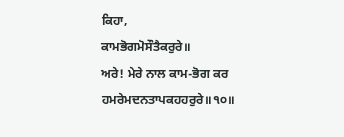ਕਿਹਾ,
ਕਾਮਭੋਗਮੋਸੌਤੈਕਰੁਰੇ॥
ਅਰੇ! ਮੇਰੇ ਨਾਲ ਕਾਮ-ਭੋਗ ਕਰ
ਹਮਰੇਮਦਨਤਾਪਕਹਹਰੁਰੇ॥੧੦॥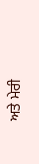ਅਤੇ ਮੇਰੀ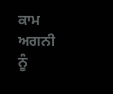ਕਾਮ ਅਗਨੀ ਨੂੰ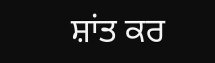ਸ਼ਾਂਤ ਕਰ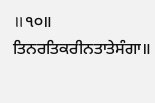॥੧੦॥
ਤਿਨਰਤਿਕਰੀਨਤਾਤੇਸੰਗਾ॥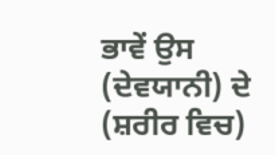ਭਾਵੇਂ ਉਸ (ਦੇਵਯਾਨੀ) ਦੇ (ਸ਼ਰੀਰ ਵਿਚ)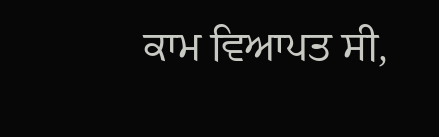ਕਾਮ ਵਿਆਪਤ ਸੀ,